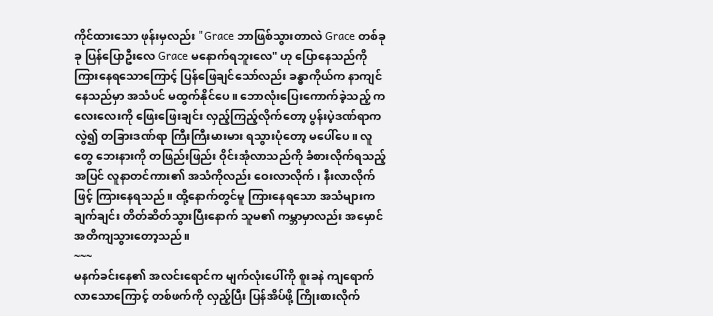ကိုင်ထားသော ဖုန်းမှလည်း "Grace ဘာဖြစ်သွားတာလဲ Grace တစ်ခုခု ပြန်ပြောဦးလေ Grace မနောက်ရဘူးလေ" ဟု ပြောနေသည်ကို ကြားနေရသောကြောင့် ပြန်ဖြေချင်သော်လည်း ခန္ဓာကိုယ်က နာကျင်နေသည်မှာ အသံပင် မထွက်နိုင်ပေ။ ဘောလုံးပြေးကောက်ခဲ့သည့် ကလေးလေးကို ဖြေးဖြေးချင်း လှည့်ကြည့်လိုက်တော့ ပွန်းပဲ့ဒဏ်ရာက လွဲ၍ တခြားဒဏ်ရာ ကြီးကြီးမားမား ရသွားပုံတော့ မပေါ်ပေ။ လူတွေ ဘေးနားကို တဖြည်းဖြည်း ဝိုင်းအုံလာသည်ကို ခံစားလိုက်ရသည့်အပြင် လူနာတင်ကား၏ အသံကိုလည်း ဝေးလာလိုက်၊ နီးလာလိုက်ဖြင့် ကြားနေရသည်။ ထို့နောက်တွင်မူ ကြားနေရသော အသံများက ချက်ချင်း တိတ်ဆိတ်သွားပြီးနောက် သူမ၏ ကမ္ဘာမှာလည်း အမှောင်အတိကျသွားတော့သည်။
~~~
မနက်ခင်းနေ၏ အလင်းရောင်က မျက်လုံးပေါ်ကို စူးခနဲ ကျရောက်လာသောကြောင့် တစ်ဖက်ကို လှည့်ပြီး ပြန်အိပ်ဖို့ ကြိုးစားလိုက်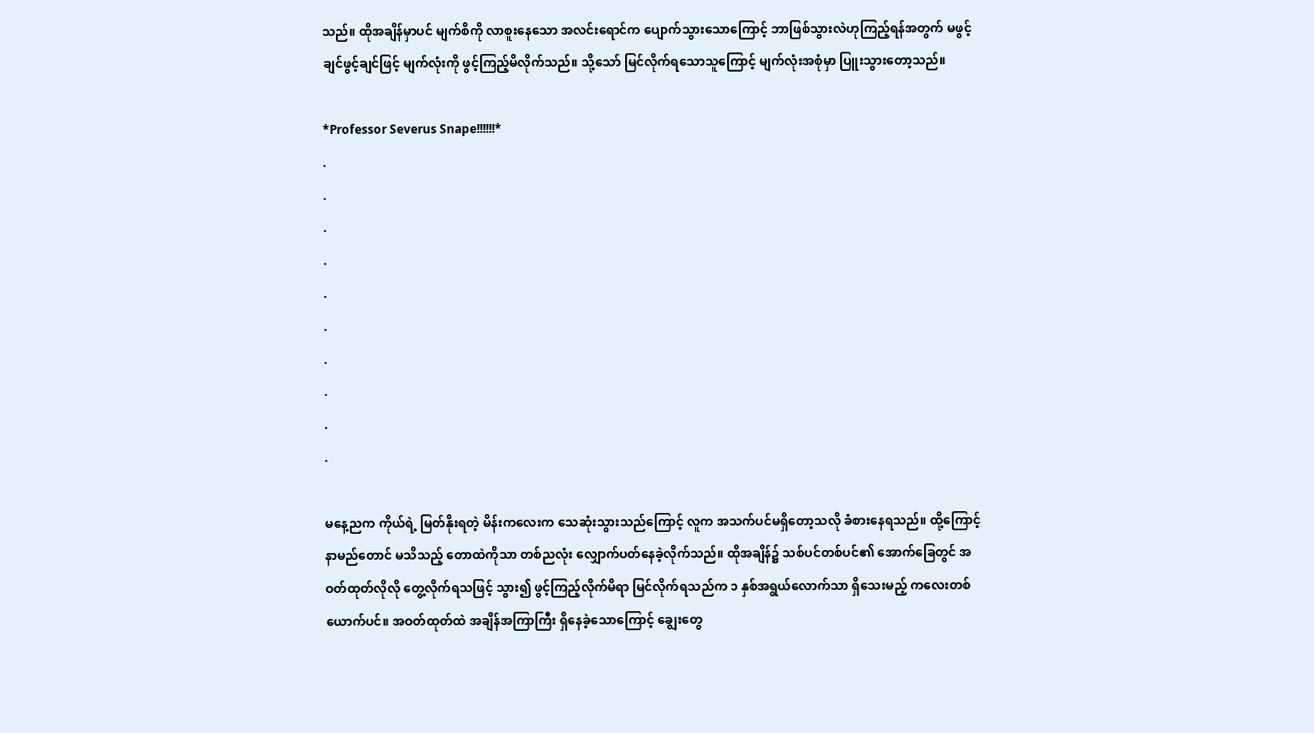သည်။ ထိုအချိန်မှာပင် မျက်စိကို လာစူးနေသော အလင်းရောင်က ပျောက်သွားသောကြောင့် ဘာဖြစ်သွားလဲဟုကြည့်ရန်အတွက် မဖွင့်ချင်ဖွင့်ချင်ဖြင့် မျက်လုံးကို ဖွင့်ကြည့်မိလိုက်သည်။ သို့သော် မြင်လိုက်ရသောသူကြောင့် မျက်လုံးအစုံမှာ ပြူးသွားတော့သည်။

*Professor Severus Snape!!!!!!*
.
.
.
.
.
.
.
.
.
.

မနေ့ညက ကိုယ်ရဲ့ မြတ်နိုးရတဲ့ မိန်းကလေးက သေဆုံးသွားသည်ကြောင့် လူက အသက်ပင်မရှိတော့သလို ခံစားနေရသည်။ ထို့ကြောင့် နာမည်တောင် မသိသည့် တောထဲကိုသာ တစ်ညလုံး လျှောက်ပတ်နေခဲ့လိုက်သည်။ ထိုအချိန်၌ သစ်ပင်တစ်ပင်၏ အောက်ခြေတွင် အဝတ်ထုတ်လိုလို တွေ့လိုက်ရသဖြင့် သွား၍ ဖွင့်ကြည့်လိုက်မိရာ မြင်လိုက်ရသည်က ၁ နှစ်အရွယ်လောက်သာ ရှိသေးမည့် ကလေးတစ်ယောက်ပင်။ အဝတ်ထုတ်ထဲ အချိန်အကြာကြီး ရှိနေခဲ့သောကြောင့် ချွေးတွေ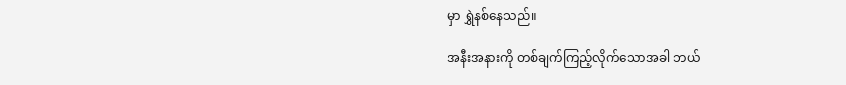မှာ ရွှဲနစ်နေသည်။

အနီးအနားကို တစ်ချက်ကြည့်လိုက်သောအခါ ဘယ်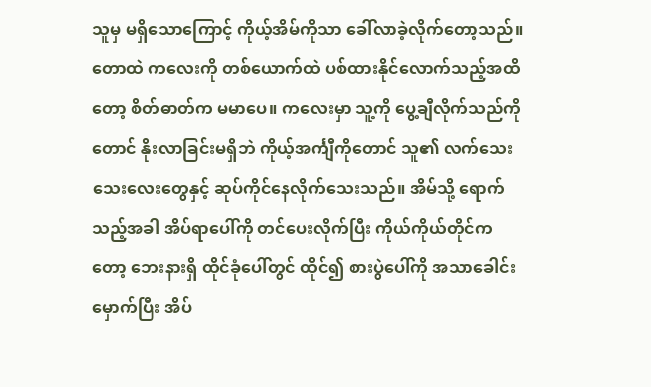သူမှ မရှိသောကြောင့် ကိုယ့်အိမ်ကိုသာ ခေါ်လာခဲ့လိုက်တော့သည်။ တောထဲ ကလေးကို တစ်ယောက်ထဲ ပစ်ထားနိုင်လောက်သည့်အထိတော့ စိတ်ဓာတ်က မမာပေ။ ကလေးမှာ သူ့ကို ပွေ့ချီလိုက်သည်ကိုတောင် နိုးလာခြင်းမရှိဘဲ ကိုယ့်အင်္ကျီကိုတောင် သူ၏ လက်သေးသေးလေးတွေနှင့် ဆုပ်ကိုင်နေလိုက်သေးသည်။ အိမ်သို့ ရောက်သည့်အခါ အိပ်ရာပေါ်ကို တင်ပေးလိုက်ပြီး ကိုယ်ကိုယ်တိုင်ကတော့ ဘေးနားရှိ ထိုင်ခုံပေါ်တွင် ထိုင်၍ စားပွဲပေါ်ကို အသာခေါင်းမှောက်ပြီး အိပ်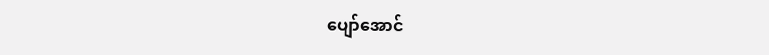ပျော်အောင်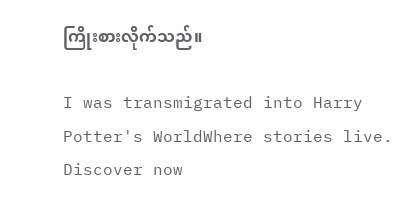ကြိုးစားလိုက်သည်။

I was transmigrated into Harry Potter's WorldWhere stories live. Discover now